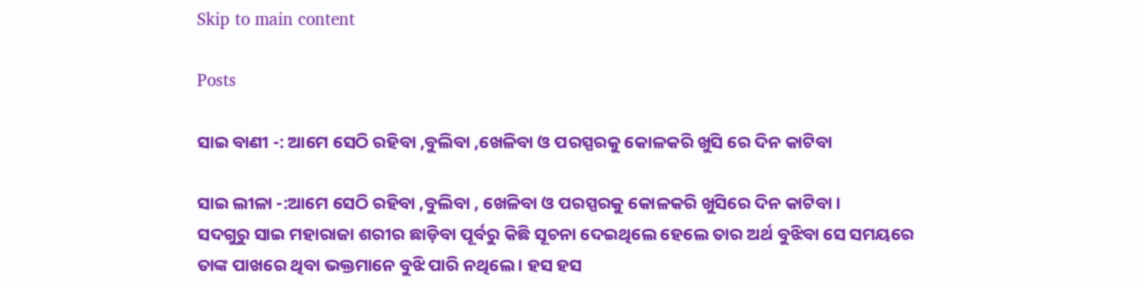Skip to main content

Posts

ସାଇ ବାଣୀ -: ଆମେ ସେଠି ରହିବା ,ବୁଲିବା ,ଖେଳିବା ଓ ପରସ୍ପରକୁ କୋଳକରି ଖୁସି ରେ ଦିନ କାଟିବା

ସାଇ ଲୀଳା -:ଆମେ ସେଠି ରହିବା ,ବୁଲିବା , ଖେଳିବା ଓ ପରସ୍ପରକୁ କୋଳକରି ଖୁସିରେ ଦିନ କାଟିବା ।        ସଦଗୁରୁ ସାଇ ମହାରାଜା ଶରୀର ଛାଡ଼ିବା ପୂର୍ବରୁ କିଛି ସୂଚନା ଦେଇଥିଲେ ହେଲେ ତାର ଅର୍ଥ ବୁଝିବା ସେ ସମୟରେ ତାଙ୍କ ପାଖରେ ଥିବା ଭକ୍ତମାନେ ବୁଝି ପାରି ନଥିଲେ । ହସ ହସ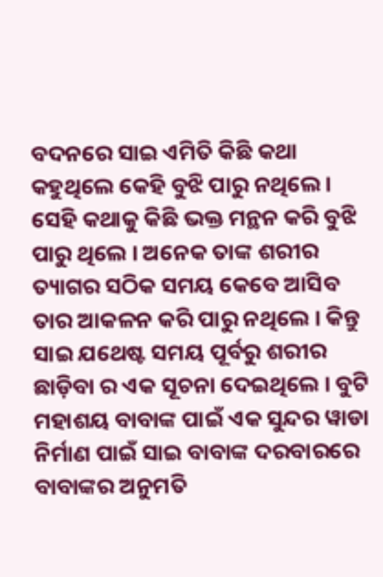ବଦନରେ ସାଇ ଏମିତି କିଛି କଥା କହୁଥିଲେ କେହି ବୁଝି ପାରୁ ନଥିଲେ । ସେହି କଥାକୁ କିଛି ଭକ୍ତ ମନ୍ଥନ କରି ବୁଝି ପାରୁ ଥିଲେ । ଅନେକ ତାଙ୍କ ଶରୀର ତ୍ୟାଗର ସଠିକ ସମୟ କେବେ ଆସିବ ତାର ଆକଳନ କରି ପାରୁ ନଥିଲେ । କିନ୍ତୁ ସାଇ ଯଥେଷ୍ଟ ସମୟ ପୂର୍ବରୁ ଶରୀର ଛାଡ଼ିବା ର ଏକ ସୂଚନା ଦେଇଥିଲେ । ବୁଟି ମହାଶୟ ବାବାଙ୍କ ପାଇଁ ଏକ ସୁନ୍ଦର ୱାଡା ନିର୍ମାଣ ପାଇଁ ସାଇ ବାବାଙ୍କ ଦରବାରରେ ବାବାଙ୍କର ଅନୁମତି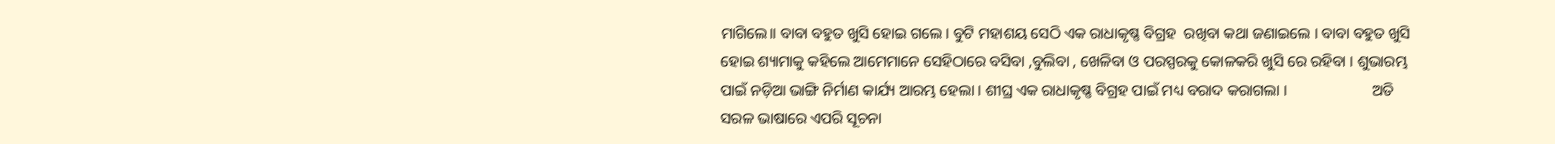ମାଗିଲେ।। ବାବା ବହୁତ ଖୁସି ହୋଇ ଗଲେ । ବୁଟି ମହାଶୟ ସେଠି ଏକ ରାଧାକୃଷ୍ଣ ବିଗ୍ରହ  ରଖିବା କଥା ଜଣାଇଲେ । ବାବା ବହୁତ ଖୁସି ହୋଇ ଶ୍ୟାମାକୁ କହିଲେ ଆମେମାନେ ସେହିଠାରେ ବସିବା ,ବୁଲିବା , ଖେଳିବା ଓ ପରସ୍ପରକୁ କୋଳକରି ଖୁସି ରେ ରହିବା । ଶୁଭାରମ୍ଭ ପାଇଁ ନଡ଼ିଆ ଭାଙ୍ଗି ନିର୍ମାଣ କାର୍ଯ୍ୟ ଆରମ୍ଭ ହେଲା । ଶୀଘ୍ର ଏକ ରାଧାକୃଷ୍ଣ ବିଗ୍ରହ ପାଇଁ ମଧ୍ୟ ବରାଦ କରାଗଲା ।                      ଅତି ସରଳ ଭାଷାରେ ଏପରି ସୂଚନା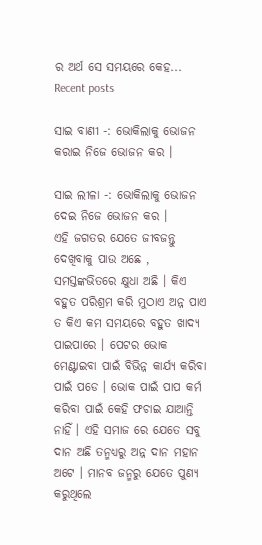ର ଅର୍ଥ ସେ ସମୟରେ କେହ...
Recent posts

ସାଇ ବାଣୀ -: ଭୋକିଲାକୁ ଭୋଜନ କରାଇ ନିଜେ ଭୋଜନ କର ।

ସାଇ ଲୀଳା -: ଭୋକିଲାକୁ ଭୋଜନ ଦେଇ ନିଜେ ଭୋଜନ କର ।                                        ଏହି ଜଗତର ଯେତେ ଜୀବଜନ୍ତୁ ଦେଖିବାକୁ ପାଉ ଅଛେ , ସମସ୍ତଙ୍କଭିତରେ କ୍ଷୁଧା ଅଛି । କିଏ ବହୁତ ପରିଶ୍ରମ କରି ମୁଠାଏ ଅନ୍ନ ପାଏ ତ କିଏ କମ ସମୟରେ ବହୁତ ଖାଦ୍ୟ ପାଇପାରେ । ପେଟର ଭୋକ ମେଣ୍ଟାଇବା ପାଇଁ ବିଭିନ୍ନ କାର୍ଯ୍ୟ କରିବା ପାଇଁ ପଡେ । ଭୋକ ପାଇଁ ପାପ କର୍ମ କରିବା ପାଇଁ କେହି ଫଚାଇ ଯାଆନ୍ତି ନାହିଁ । ଏହି ସମାଜ ରେ ଯେତେ ସବୁ ଦାନ ଅଛି ତନ୍ମଧ୍ୟରୁ ଅନ୍ନ ଦାନ ମହାନ ଅଟେ । ମାନବ ଜନ୍ମରୁ ଯେତେ ପୁଣ୍ୟ କରୁଥିଲେ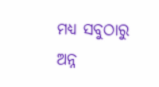ମଧ୍ୟ ସବୁଠାରୁ ଅନ୍ନ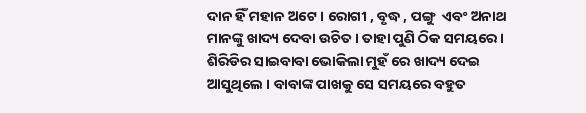ଦାନ ହିଁ ମହାନ ଅଟେ । ରୋଗୀ , ବୃଦ୍ଧ , ପଙ୍ଗୁ  ଏବଂ ଅନାଥ ମାନଙ୍କୁ ଖାଦ୍ୟ ଦେବା ଉଚିତ । ତାହା ପୁଣି ଠିକ ସମୟରେ ।                            ଶିରିଡିର ସାଇବାବା ଭୋକିଲା ମୁହଁ ରେ ଖାଦ୍ୟ ଦେଇ ଆସୁଥିଲେ । ବାବାଙ୍କ ପାଖକୁ ସେ ସମୟରେ ବହୁତ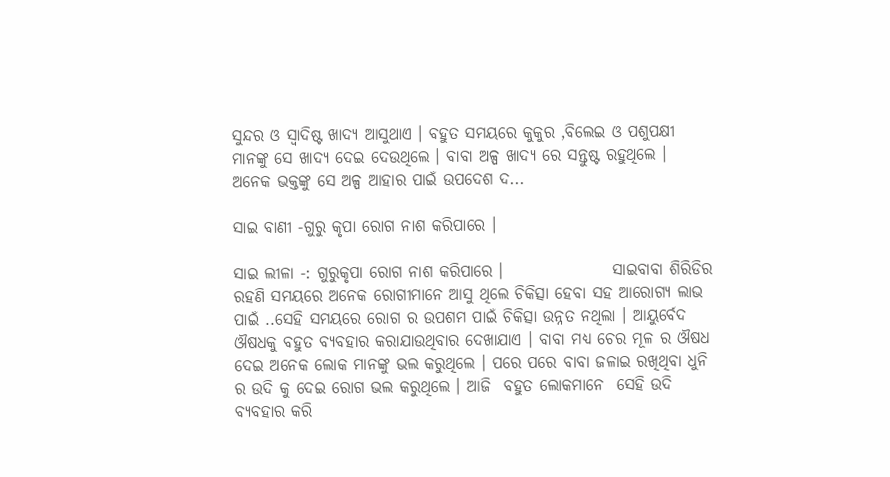ସୁନ୍ଦର ଓ ସ୍ୱାଦିଷ୍ଟ ଖାଦ୍ୟ ଆସୁଥାଏ । ବହୁତ ସମୟରେ କୁକୁର ,ବିଲେଇ ଓ ପଶୁପକ୍ଷୀ ମାନଙ୍କୁ ସେ ଖାଦ୍ୟ ଦେଇ ଦେଉଥିଲେ । ବାବା ଅଳ୍ପ ଖାଦ୍ୟ ରେ ସନ୍ତୁଷ୍ଟ ରହୁଥିଲେ । ଅନେକ ଭକ୍ତଙ୍କୁ ସେ ଅଳ୍ପ ଆହାର ପାଇଁ ଉପଦେଶ ଦ...

ସାଇ ବାଣୀ -ଗୁରୁ କୃପା ରୋଗ ନାଶ କରିପାରେ ।

ସାଇ ଲୀଳା -: ଗୁରୁକୃପା ରୋଗ ନାଶ କରିପାରେ ।                 ସାଇବାବା ଶିରିଡିର ରହଣି ସମୟରେ ଅନେକ ରୋଗୀମାନେ ଆସୁ ଥିଲେ ଚିକିତ୍ସା ହେବା ସହ ଆରୋଗ୍ୟ ଲାଭ ପାଇଁ ..ସେହି ସମୟରେ ରୋଗ ର ଉପଶମ ପାଇଁ ଚିକିତ୍ସା ଉନ୍ନତ ନଥିଲା । ଆୟୁର୍ବେଦ ଔଷଧକୁ ବହୁତ ବ୍ୟବହାର କରାଯାଉଥିବାର ଦେଖାଯାଏ । ବାବା ମଧ୍ୟ ଚେର ମୂଳ ର ଔଷଧ ଦେଇ ଅନେକ ଲୋକ ମାନଙ୍କୁ ଭଲ କରୁଥିଲେ । ପରେ ପରେ ବାବା ଜଳାଇ ରଖିଥିବା ଧୁନି ର ଉଦି କୁ ଦେଇ ରୋଗ ଭଲ କରୁଥିଲେ । ଆଜି  ବହୁତ ଲୋକମାନେ  ସେହି ଉଦି ବ୍ୟବହାର କରି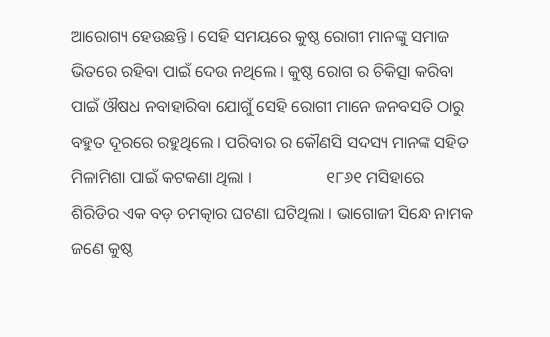ଆରୋଗ୍ୟ ହେଉଛନ୍ତି । ସେହି ସମୟରେ କୁଷ୍ଠ ରୋଗୀ ମାନଙ୍କୁ ସମାଜ ଭିତରେ ରହିବା ପାଇଁ ଦେଉ ନଥିଲେ । କୁଷ୍ଠ ରୋଗ ର ଚିକିତ୍ସା କରିବା ପାଇଁ ଔଷଧ ନବାହାରିବା ଯୋଗୁଁ ସେହି ରୋଗୀ ମାନେ ଜନବସତି ଠାରୁ ବହୁତ ଦୂରରେ ରହୁଥିଲେ । ପରିବାର ର କୌଣସି ସଦସ୍ୟ ମାନଙ୍କ ସହିତ ମିଳାମିଶା ପାଇଁ କଟକଣା ଥିଲା ।                  ୧୮୬୧ ମସିହାରେ ଶିରିଡିର ଏକ ବଡ଼ ଚମତ୍କାର ଘଟଣା ଘଟିଥିଲା । ଭାଗୋଜୀ ସିନ୍ଧେ ନାମକ ଜଣେ କୁଷ୍ଠ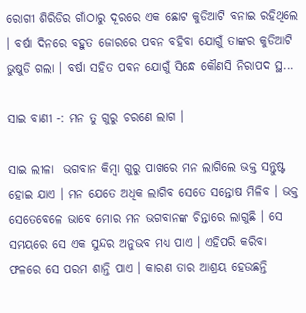ରୋଗୀ ଶିରିଡିର ଗାଁଠାରୁ ଦୂରରେ ଏକ ଛୋଟ କୁଡିଆଟି ବନାଇ ରହିଥିଲେ । ବର୍ଷା ଦିନରେ ବହୁତ ଜୋରରେ ପବନ ବହିବା ଯୋଗୁଁ ତାଙ୍କର କୁଡିଆଟି ଭୁଷୁଡି ଗଲା । ବର୍ଷା ସହିତ ପବନ ଯୋଗୁଁ ସିନ୍ଧେ କୌଣସି ନିରାପଦ ସ୍ଥ...

ସାଇ ବାଣୀ -: ମନ ତୁ ଗୁରୁ ଚରଣେ ଲାଗ ।

ସାଇ ଲୀଳା  ଭଗବାନ କିମ୍ବା ଗୁରୁ ପାଖରେ ମନ ଲାଗିଲେ ଭକ୍ତ ସନ୍ତୁଷ୍ଟ ହୋଇ ଯାଏ । ମନ ଯେତେ ଅଧିକ ଲାଗିବ ସେତେ ସନ୍ତୋଷ ମିଳିବ । ଭକ୍ତ ସେତେବେଳେ ଭାବେ ମୋର ମନ ଭଗବାନଙ୍କ ଚିନ୍ତାରେ ଲାଗୁଛି । ସେ ସମୟରେ ସେ ଏକ ସୁନ୍ଦର ଅନୁଭବ ମଧ୍ୟ ପାଏ । ଏହିପରି କରିବା ଫଳରେ ସେ ପରମ ଶାନ୍ତି ପାଏ । କାରଣ ତାର ଆଶ୍ରୟ ହେଉଛନ୍ତି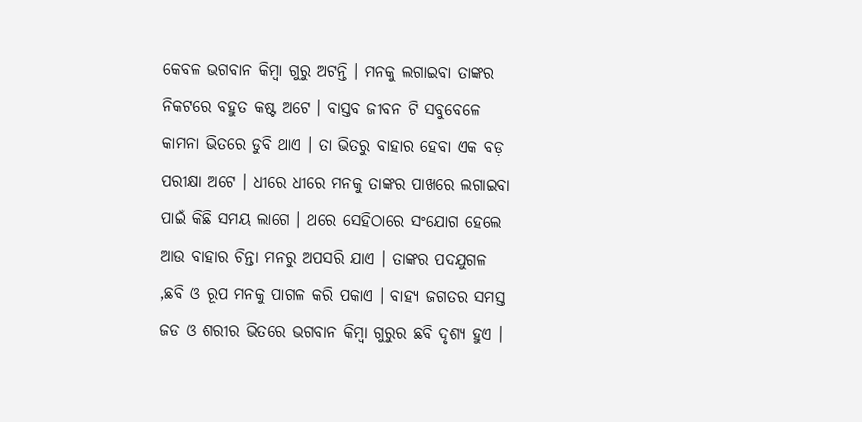କେବଳ ଭଗବାନ କିମ୍ବା ଗୁରୁ ଅଟନ୍ତି । ମନକୁ ଲଗାଇବା ତାଙ୍କର ନିକଟରେ ବହୁତ କଷ୍ଟ ଅଟେ । ବାସ୍ତବ ଜୀବନ ଟି ସବୁବେଳେ କାମନା ଭିତରେ ଡୁବି ଥାଏ । ତା ଭିତରୁ ବାହାର ହେବା ଏକ ବଡ଼ ପରୀକ୍ଷା ଅଟେ । ଧୀରେ ଧୀରେ ମନକୁ ତାଙ୍କର ପାଖରେ ଲଗାଇବା ପାଇଁ କିଛି ସମୟ ଲାଗେ । ଥରେ ସେହିଠାରେ ସଂଯୋଗ ହେଲେ ଆଉ ବାହାର ଚିନ୍ତା ମନରୁ ଅପସରି ଯାଏ । ତାଙ୍କର ପଦଯୁଗଳ ,ଛବି ଓ ରୂପ ମନକୁ ପାଗଳ କରି ପକାଏ । ବାହ୍ୟ ଜଗତର ସମସ୍ତ ଜଡ ଓ ଶରୀର ଭିତରେ ଭଗବାନ କିମ୍ବା ଗୁରୁର ଛବି ଦୃଶ୍ୟ ହୁଏ ।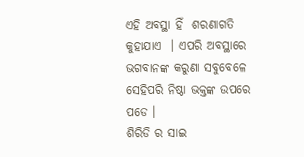ଏହି ଅବସ୍ଥା ହିଁ  ଶରଣାଗତି କୁହାଯାଏ  । ଏପରି ଅବସ୍ଥାରେ ଭଗବାନଙ୍କ କରୁଣା ସବୁବେଳେ ସେହିପରି ନିଷ୍ଠା ଭକ୍ତଙ୍କ ଉପରେ ପଡେ ।                     ଶିରିଡି ର ସାଇ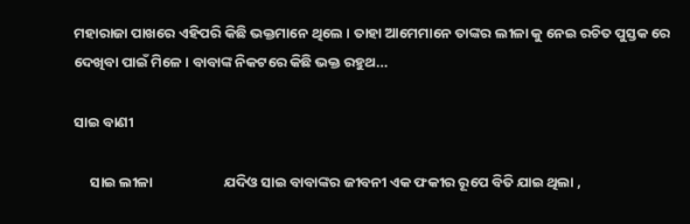ମହାରାଜା ପାଖରେ ଏହିପରି କିଛି ଭକ୍ତମାନେ ଥିଲେ । ତାହା ଆମେମାନେ ତାଙ୍କର ଲୀଳା କୁ ନେଇ ରଚିତ ପୁସ୍ତକ ରେ ଦେଖିବା ପାଇଁ ମିଳେ । ବାବାଙ୍କ ନିକଟରେ କିଛି ଭକ୍ତ ରହୁଥ...

ସାଇ ବାଣୀ

     ସାଇ ଲୀଳା                      ଯଦିଓ ସାଇ ବାବାଙ୍କର ଜୀବନୀ ଏକ ଫକୀର ରୂପେ ବିତି ଯାଇ ଥିଲା ,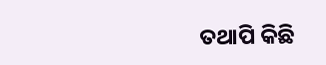ତଥାପି କିଛି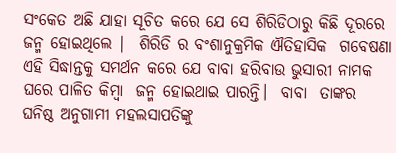ସଂକେତ ଅଛି ଯାହା ସୂଚିତ କରେ ଯେ ସେ ଶିରିଡିଠାରୁ କିଛି ଦୂରରେ ଜନ୍ମ ହୋଇଥିଲେ |  ଶିରିଡି ର ବଂଶାନୁକ୍ରମିକ ଐତିହାସିକ  ଗବେଷଣା ଏହି ସିଦ୍ଧାନ୍ତକୁ ସମର୍ଥନ କରେ ଯେ ବାବା ହରିବାଉ ଭୁସାରୀ ନାମକ ଘରେ ପାଳିତ କିମ୍ବା  ଜନ୍ମ ହୋଇଥାଇ ପାରନ୍ତି।  ବାବା  ତାଙ୍କର  ଘନିଷ୍ଠ ଅନୁଗାମୀ ମହଲସାପତିଙ୍କୁ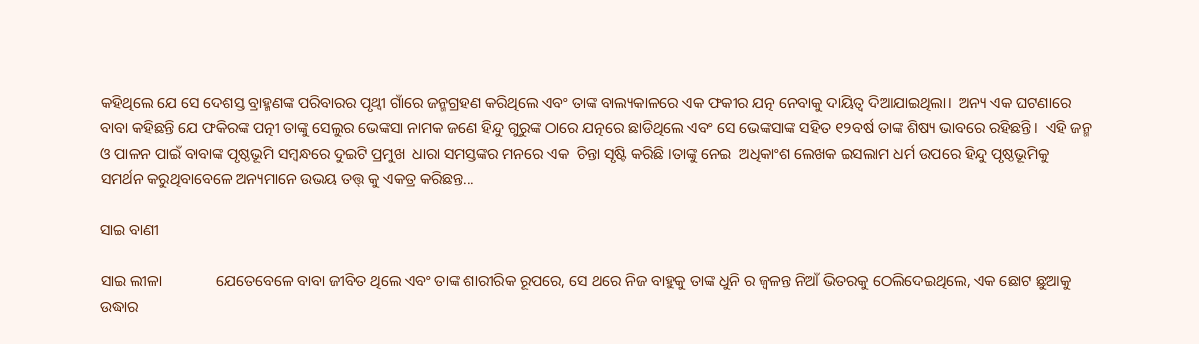କହିଥିଲେ ଯେ ସେ ଦେଶସ୍ତ ବ୍ରାହ୍ମଣଙ୍କ ପରିବାରର ପୃଥ୍ୱୀ ଗାଁରେ ଜନ୍ମଗ୍ରହଣ କରିଥିଲେ ଏବଂ ତାଙ୍କ ବାଲ୍ୟକାଳରେ ଏକ ଫକୀର ଯତ୍ନ ନେବାକୁ ଦାୟିତ୍ୱ ଦିଆଯାଇଥିଲା।  ଅନ୍ୟ ଏକ ଘଟଣାରେ ବାବା କହିଛନ୍ତି ଯେ ଫକିରଙ୍କ ପତ୍ନୀ ତାଙ୍କୁ ସେଲୁର ଭେଙ୍କସା ନାମକ ଜଣେ ହିନ୍ଦୁ ଗୁରୁଙ୍କ ଠାରେ ଯତ୍ନରେ ଛାଡିଥିଲେ ଏବଂ ସେ ଭେଙ୍କସାଙ୍କ ସହିତ ୧୨ବର୍ଷ ତାଙ୍କ ଶିଷ୍ୟ ଭାବରେ ରହିଛନ୍ତି।  ଏହି ଜନ୍ମ ଓ ପାଳନ ପାଇଁ ବାବାଙ୍କ ପୃଷ୍ଠଭୂମି ସମ୍ବନ୍ଧରେ ଦୁଇଟି ପ୍ରମୁଖ  ଧାରା ସମସ୍ତଙ୍କର ମନରେ ଏକ  ଚିନ୍ତା ସୃଷ୍ଟି କରିଛି ।ତାଙ୍କୁ ନେଇ  ଅଧିକାଂଶ ଲେଖକ ଇସଲାମ ଧର୍ମ ଉପରେ ହିନ୍ଦୁ ପୃଷ୍ଠଭୂମିକୁ ସମର୍ଥନ କରୁଥିବାବେଳେ ଅନ୍ୟମାନେ ଉଭୟ ତତ୍ତ୍ କୁ ଏକତ୍ର କରିଛନ୍ତ...

ସାଇ ବାଣୀ

ସାଇ ଲୀଳା              ଯେତେବେଳେ ବାବା ଜୀବିତ ଥିଲେ ଏବଂ ତାଙ୍କ ଶାରୀରିକ ରୂପରେ, ସେ ଥରେ ନିଜ ବାହୁକୁ ତାଙ୍କ ଧୁନି ର ଜ୍ୱଳନ୍ତ ନିଆଁ ଭିତରକୁ ଠେଲିଦେଇଥିଲେ, ଏକ ଛୋଟ ଛୁଆକୁ ଉଦ୍ଧାର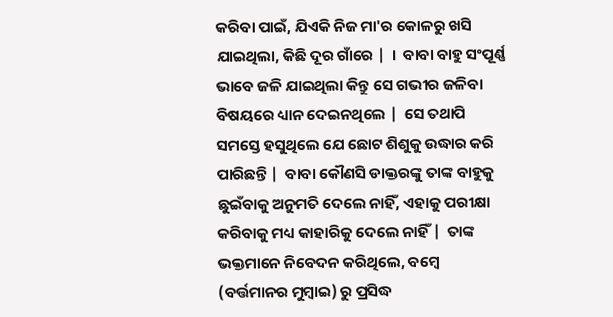କରିବା ପାଇଁ, ଯିଏକି ନିଜ ମା'ର କୋଳରୁ ଖସି ଯାଇଥିଲା, କିଛି ଦୂର ଗାଁରେ |  ।  ବାବା ବାହୁ ସଂପୂର୍ଣ୍ଣ ଭାବେ ଜଳି ଯାଇଥିଲା କିନ୍ତୁ ସେ ଗଭୀର ଜଳିବା ବିଷୟରେ ଧ୍ୟାନ ଦେଇନଥିଲେ |  ସେ ତଥାପି ସମସ୍ତେ ହସୁଥିଲେ ଯେ ଛୋଟ ଶିଶୁକୁ ଉଦ୍ଧାର କରି ପାରିଛନ୍ତି |  ବାବା କୌଣସି ଡାକ୍ତରଙ୍କୁ ତାଙ୍କ ବାହୁକୁ ଛୁଇଁବାକୁ ଅନୁମତି ଦେଲେ ନାହିଁ, ଏହାକୁ ପରୀକ୍ଷା କରିବାକୁ ମଧ୍ୟ କାହାରିକୁ ଦେଲେ ନାହିଁ |  ତାଙ୍କ ଭକ୍ତମାନେ ନିବେଦନ କରିଥିଲେ, ବମ୍ବେ (ବର୍ତ୍ତମାନର ମୁମ୍ବାଇ) ରୁ ପ୍ରସିଦ୍ଧ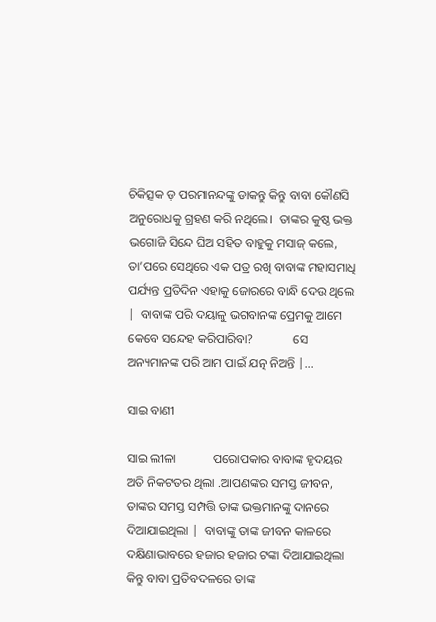ଚିକିତ୍ସକ ଡ଼ ପରମାନନ୍ଦଙ୍କୁ ଡାକନ୍ତୁ କିନ୍ତୁ ବାବା କୌଣସି ଅନୁରୋଧକୁ ଗ୍ରହଣ କରି ନଥିଲେ।  ତାଙ୍କର କୁଷ୍ଠ ଭକ୍ତ ଭଗୋଜି ସିନ୍ଦେ ଘିଅ ସହିତ ବାହୁକୁ ମସାଜ୍ କଲେ, ତା’ପରେ ସେଥିରେ ଏକ ପତ୍ର ରଖି ବାବାଙ୍କ ମହାସମାଧି  ପର୍ଯ୍ୟନ୍ତ ପ୍ରତିଦିନ ଏହାକୁ ଜୋରରେ ବାନ୍ଧି ଦେଉ ଥିଲେ |  ବାବାଙ୍କ ପରି ଦୟାଳୁ ଭଗବାନଙ୍କ ପ୍ରେମକୁ ଆମେ କେବେ ସନ୍ଦେହ କରିପାରିବା?             ସେ ଅନ୍ୟମାନଙ୍କ ପରି ଆମ ପାଇଁ ଯତ୍ନ ନିଅନ୍ତି |...

ସାଇ ବାଣୀ

ସାଇ ଲୀଳା            ପରୋପକାର ବାବାଙ୍କ ହୃଦୟର ଅତି ନିକଟତର ଥିଲା .ଆପଣଙ୍କର ସମସ୍ତ ଜୀବନ, ତାଙ୍କର ସମସ୍ତ ସମ୍ପତ୍ତି ତାଙ୍କ ଭକ୍ତମାନଙ୍କୁ ଦାନରେ ଦିଆଯାଇଥିଲା |  ବାବାଙ୍କୁ ତାଙ୍କ ଜୀବନ କାଳରେ ଦକ୍ଷିଣାଭାବରେ ହଜାର ହଜାର ଟଙ୍କା ଦିଆଯାଇଥିଲା କିନ୍ତୁ ବାବା ପ୍ରତିବଦଳରେ ତାଙ୍କ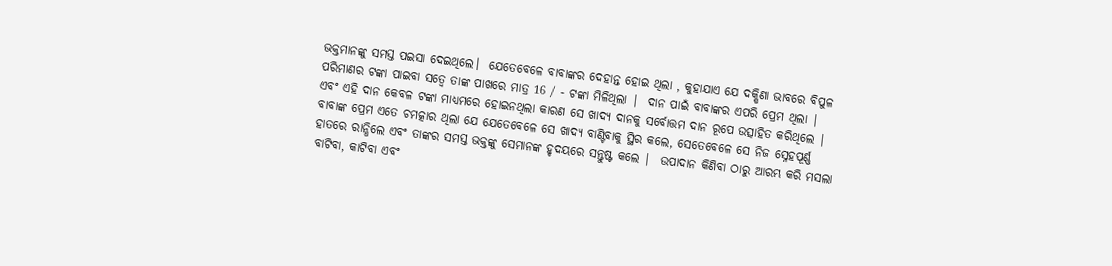ଭକ୍ତମାନଙ୍କୁ ସମସ୍ତ ପଇସା ଦେଇଥିଲେ।  ଯେତେବେଳେ ବାବାଙ୍କର ଦେହାନ୍ତ ହୋଇ ଥିଲା , କୁହାଯାଏ ଯେ ଦକ୍ଷିଣା ଭାବରେ ବିପୁଳ ପରିମାଣର ଟଙ୍କା ପାଇବା ସତ୍ୱେ ତାଙ୍କ ପାଖରେ ମାତ୍ର 16 / - ଟଙ୍କା ମିଳିଥିଲା |  ଦାନ ପାଇଁ ବାବାଙ୍କର ଏପରି ପ୍ରେମ ଥିଲା |  ଏବଂ ଏହି ଦାନ କେବଳ ଟଙ୍କା ମାଧ୍ୟମରେ ହୋଇନଥିଲା କାରଣ ସେ ଖାଦ୍ୟ ଦାନକୁ ସର୍ବୋତ୍ତମ ଦାନ ରୂପେ ଉତ୍ସାହିତ କରିଥିଲେ |  ବାବାଙ୍କ ପ୍ରେମ ଏତେ ଚମତ୍କାର ଥିଲା ଯେ ଯେତେବେଳେ ସେ ଖାଦ୍ୟ ବାଣ୍ଟିବାକୁ ସ୍ଥିର କଲେ, ସେତେବେଳେ ସେ ନିଜ ସ୍ନେହପୂର୍ଣ୍ଣ ହାତରେ ରାନ୍ଧିଲେ ଏବଂ ତାଙ୍କର ସମସ୍ତ ଭକ୍ତଙ୍କୁ ସେମାନଙ୍କ ହୃଦୟରେ ସନ୍ତୁଷ୍ଟ କଲେ |  ଉପାଦାନ କିଣିବା ଠାରୁ ଆରମ୍ଭ କରି ମସଲା ବାଟିବା, କାଟିବା ଏବଂ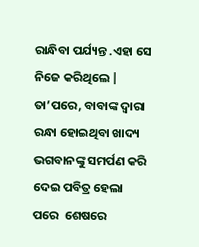ରାନ୍ଧିବା ପର୍ଯ୍ୟନ୍ତ .ଏହା ସେ ନିଜେ କରିଥିଲେ |  ତା’ପରେ, ବାବାଙ୍କ ଦ୍ୱାରା ରନ୍ଧା ହୋଇଥିବା ଖାଦ୍ୟ ଭଗବାନଙ୍କୁ ସମର୍ପଣ କରି ଦେଇ ପବିତ୍ର ହେଲା ପରେ  ଶେଷରେ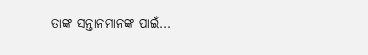ତାଙ୍କ ସନ୍ତାନମାନଙ୍କ ପାଇଁ...